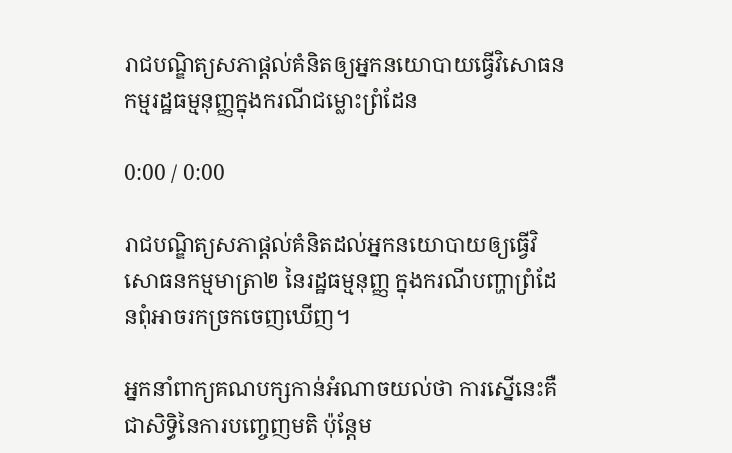រាជបណ្ឌិត្យសភាផ្ដល់គំនិតឲ្យអ្នកនយោបាយធ្វើវិសោធនកម្មរដ្ឋធម្មនុញ្ញក្នុងករណីជម្លោះព្រំដែន

0:00 / 0:00

រាជបណ្ឌិត្យសភាផ្ដល់គំនិតដល់អ្នកនយោបាយឲ្យធ្វើវិសោធនកម្មមាត្រា២ នៃរដ្ឋធម្មនុញ្ញ ក្នុងករណីបញ្ហាព្រំដែនពុំអាចរកច្រកចេញឃើញ។

អ្នកនាំពាក្យគណបក្សកាន់អំណាចយល់ថា ការស្នើនេះគឺជាសិទ្ធិនៃការបញ្ចេញមតិ ប៉ុន្តែម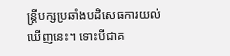ន្ត្រីបក្សប្រឆាំងបដិសេធការយល់ឃើញនេះ។ ទោះបីជាគ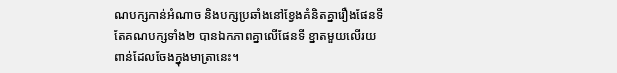ណបក្សកាន់អំណាច និងបក្សប្រឆាំងនៅខ្វែងគំនិតគ្នារឿងផែនទី តែគណបក្សទាំង២ បានឯកភាពគ្នាលើផែនទី ខ្នាតមួយលើរយពាន់ដែលចែងក្នុងមាត្រានេះ។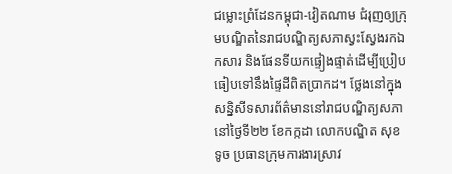ជម្លោះព្រំដែនកម្ពុជា-វៀតណាម ជំរុញឲ្យក្រុមបណ្ឌិតនៃរាជបណ្ឌិត្យសភាស្វះស្វែងរកឯកសារ និងផែនទីយកផ្ទៀងផ្ទាត់ដើម្បីប្រៀបធៀបទៅនឹងផ្ទៃដីពិតប្រាកដ។ ថ្លែងនៅក្នុងសន្និសីទសារព័ត៌មាននៅរាជបណ្ឌិត្យសភា នៅថ្ងៃទី២២ ខែកក្កដា លោកបណ្ឌិត សុខ ទូច ប្រធានក្រុមការងារស្រាវ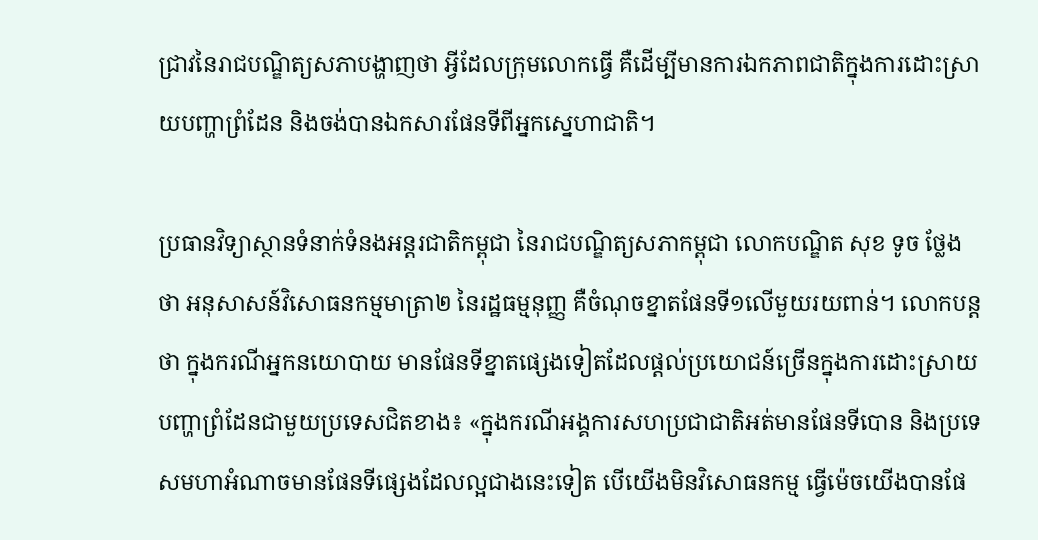ជ្រាវនៃរាជបណ្ឌិត្យសភាបង្ហាញថា អ្វីដែលក្រុមលោកធ្វើ គឺដើម្បីមានការឯកភាពជាតិក្នុងការដោះស្រាយបញ្ហាព្រំដែន និងចង់បានឯកសារផែនទីពីអ្នកស្នេហាជាតិ។

ប្រធានវិទ្យាស្ថានទំនាក់ទំនងអន្តរជាតិកម្ពុជា នៃរាជបណ្ឌិត្យសភាកម្ពុជា លោកបណ្ឌិត សុខ ទូច ថ្លែងថា អនុសាសន៍វិសោធនកម្មមាត្រា២ នៃរដ្ឋធម្មនុញ្ញ គឺចំណុចខ្នាតផែនទី១លើមួយរយពាន់។ លោកបន្តថា ក្នុងករណីអ្នកនយោបាយ មានផែនទីខ្នាតផ្សេងទៀតដែលផ្តល់ប្រយោជន៍ច្រើនក្នុងការដោះស្រាយបញ្ហាព្រំដែនជាមួយប្រទេសជិតខាង៖ «ក្នុងករណីអង្គការសហប្រជាជាតិអត់មានផែនទីបោន និងប្រទេសមហាអំណាចមានផែនទីផ្សេងដែលល្អជាងនេះទៀត បើយើងមិនវិសោធនកម្ម ធ្វើម៉េចយើងបានផែ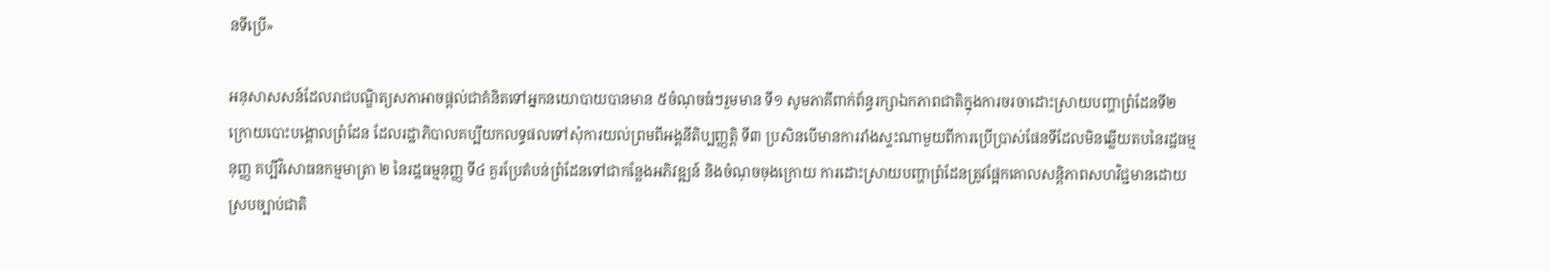នទីប្រើ»

អនុសាសសន៍ដែលរាជបណ្ឌិត្យសភាអាចផ្តល់ជាគំនិតទៅអ្នកនយោបាយបានមាន ៥ចំណុចធំៗរួមមាន ទី១ សូមភាគីពាក់ព័ន្ធរក្សាឯកភាពជាតិក្នុងការចរចាដោះស្រាយបញ្ហាព្រំដែនទី២ ក្រោយបោះបង្គោលព្រំដែន ដែលរដ្ឋាភិបាលគប្បីយកលទ្ធផលទៅសុំការយល់ព្រមពីអង្គនីតិប្បញ្ញត្តិ ទី៣ ប្រសិនបើមានការរាំងស្ទះណាមួយពីការប្រើប្រាស់ផែនទីដែលមិនឆ្លើយតបនៃរដ្ឋធម្មនុញ្ញ គប្បីវិសោធនកម្មមាត្រា ២ នៃរដ្ឋធម្មនុញ្ញ ទី៤ គួរប្រែតំបន់ព្រំដែនទៅជាកន្លែងអភិវឌ្ឍន៍ និងចំណុចចុងក្រោយ ការដោះស្រាយបញ្ហាព្រំដែនត្រូវផ្អែកគោលសន្តិភាពសហវិជ្ជមានដោយស្របច្បាប់ជាតិ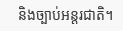និងច្បាប់អន្តរជាតិ។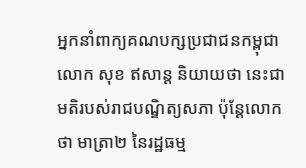អ្នកនាំពាក្យគណបក្សប្រជាជនកម្ពុជា លោក សុខ ឥសាន្ត និយាយថា នេះជាមតិរបស់រាជបណ្ឌិត្យសភា ប៉ុន្តែលោកថា មាត្រា២ នៃរដ្ឋធម្ម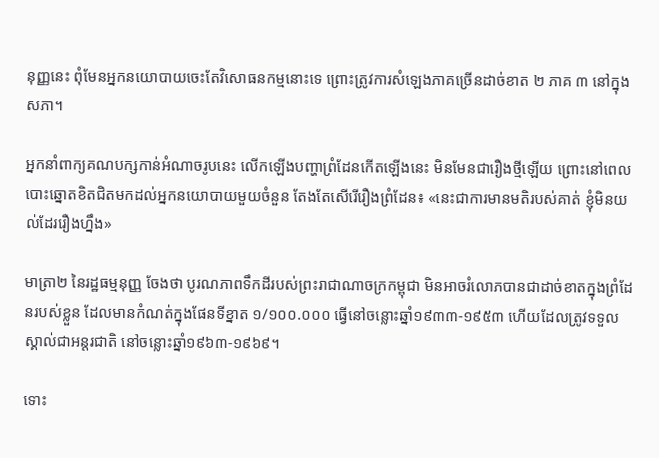នុញ្ញនេះ ពុំមែនអ្នកនយោបាយចេះតែវិសោធនកម្មនោះទេ ព្រោះត្រូវការសំឡេងភាគច្រើនដាច់ខាត ២ ភាគ ៣ នៅក្នុងសភា។

អ្នកនាំពាក្យគណបក្សកាន់អំណាចរូបនេះ លើកឡើងបញ្ហាព្រំដែនកើតឡើងនេះ មិនមែនជារឿងថ្មីឡើយ ព្រោះនៅពេលបោះឆ្នោតខិតជិតមកដល់អ្នកនយោបាយមួយចំនួន តែងតែសើរើរឿងព្រំដែន៖ «នេះជាការមានមតិរបស់គាត់ ខ្ញុំមិនយល់ដែររឿងហ្នឹង»

មាត្រា២ នៃរដ្ឋធម្មនុញ្ញ ចែងថា បូរណភាពទឹកដីរបស់ព្រះរាជាណាចក្រកម្ពុជា មិនអាចរំលោភបានជាដាច់ខាតក្នុងព្រំដែនរបស់ខ្លួន ដែលមានកំណត់ក្នុងផែនទីខ្នាត ១/១០០.០០០ ធ្វើនៅចន្លោះឆ្នាំ១៩៣៣-១៩៥៣ ហើយដែលត្រូវទទួលស្គាល់ជាអន្តរជាតិ នៅចន្លោះឆ្នាំ១៩៦៣-១៩៦៩។

ទោះ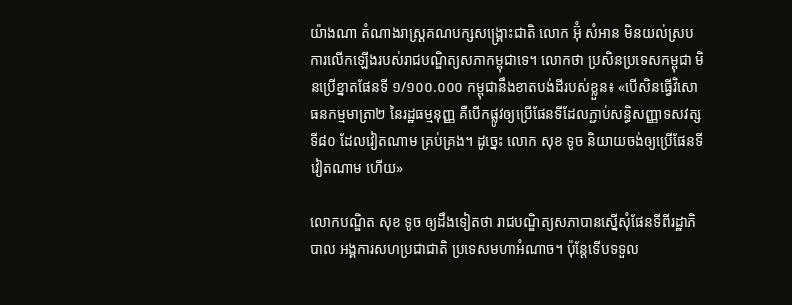យ៉ាងណា តំណាងរាស្ត្រគណបក្សសង្គ្រោះជាតិ លោក អ៊ុំ សំអាន មិនយល់ស្របការលើកឡើងរបស់រាជបណ្ឌិត្យសភាកម្ពុជាទេ។ លោកថា ប្រសិនប្រទេសកម្ពុជា មិនប្រើខ្នាតផែនទី ១/១០០.០០០ កម្ពុជានឹងខាតបង់ដីរបស់ខ្លួន៖ «បើសិនធ្វើវិសោធនកម្មមាត្រា២ នៃរដ្ឋធម្មនុញ្ញ គឺបើកផ្លូវឲ្យប្រើផែនទីដែលភ្ជាប់សន្ធិសញ្ញាទសវត្សទី៨០ ដែលវៀតណាម គ្រប់គ្រង។ ដូច្នេះ លោក សុខ ទូច និយាយចង់ឲ្យប្រើផែនទីវៀតណាម ហើយ»

លោកបណ្ឌិត សុខ ទូច ឲ្យដឹងទៀតថា រាជបណ្ឌិត្យសភាបានស្នើសុំផែនទីពីរដ្ឋាភិបាល អង្គការសហប្រជាជាតិ ប្រទេសមហាអំណាច។ ប៉ុន្តែទើបទទួល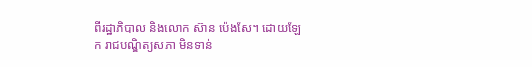ពីរដ្ឋាភិបាល និងលោក ស៊ាន ប៉េងសែ។ ដោយឡែក រាជបណ្ឌិត្យសភា មិនទាន់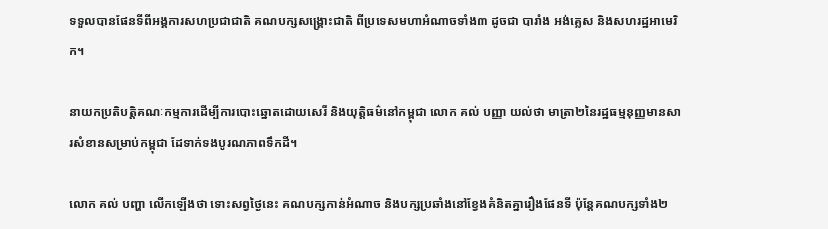ទទួលបានផែនទីពីអង្គការសហប្រជាជាតិ គណបក្សសង្គ្រោះជាតិ ពីប្រទេសមហាអំណាចទាំង៣ ដូចជា បារាំង អង់គ្លេស និងសហរដ្ឋអាមេរិក។

នាយកប្រតិបត្តិគណៈកម្មការដើម្បីការបោះឆ្នោតដោយសេរី និងយុត្តិធម៌នៅកម្ពុជា លោក គល់ បញ្ញា យល់ថា មាត្រា២នៃរដ្ឋធម្មនុញ្ញមានសារសំខានសម្រាប់កម្ពុជា ដែទាក់ទងបូរណភាពទឹកដី។

លោក គល់ បញ្ហា លើកឡើងថា ទោះសព្វថ្ងៃនេះ គណបក្សកាន់អំណាច និងបក្សប្រឆាំងនៅខ្វែងគំនិតគ្នារឿងផែនទី ប៉ុន្តែគណបក្សទាំង២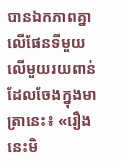បានឯកភាពគ្នាលើផែនទីមួយលើមួយរយពាន់ដែលចែងក្នុងមាត្រានេះ៖ «រឿងនេះមិ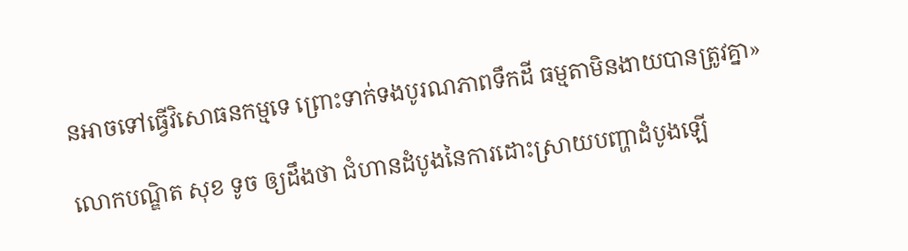នអាចទៅធ្វើវិសោធនកម្មទេ ព្រោះទាក់ទងបូរណភាពទឹកដី ធម្មតាមិនងាយបានត្រូវគ្នា»

លោកបណ្ឌិត សុខ ទូច ឲ្យដឹងថា ជំហានដំបូងនៃការដោះស្រាយបញ្ហាដំបូងឡើ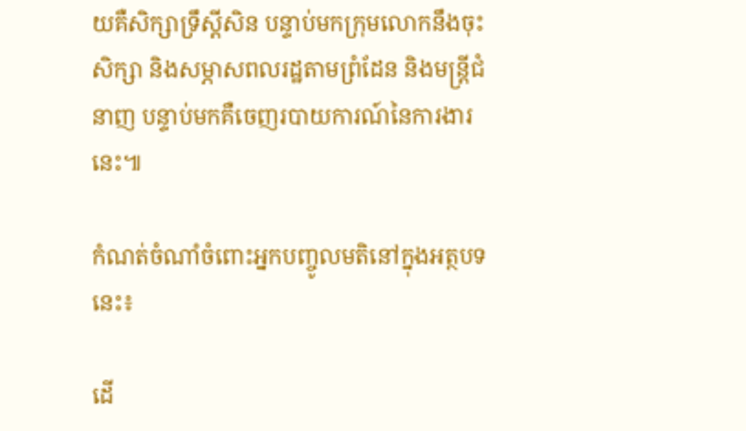យគឺសិក្សាទ្រឹស្ដីសិន បន្ទាប់មកក្រុមលោកនឹងចុះសិក្សា និងសម្ភាសពលរដ្ឋតាមព្រំដែន និងមន្ត្រីជំនាញ បន្ទាប់មកគឺចេញរបាយការណ៍នៃការងារនេះ៕

កំណត់ចំណាំចំពោះអ្នកបញ្ចូលមតិនៅក្នុងអត្ថបទនេះ៖

ដើ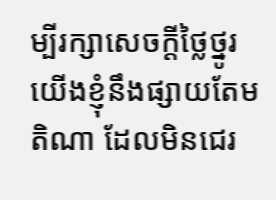ម្បីរក្សាសេចក្ដីថ្លៃថ្នូរ យើងខ្ញុំនឹងផ្សាយតែមតិណា ដែលមិនជេរ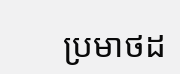ប្រមាថដ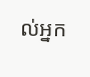ល់អ្នក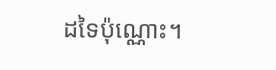ដទៃប៉ុណ្ណោះ។